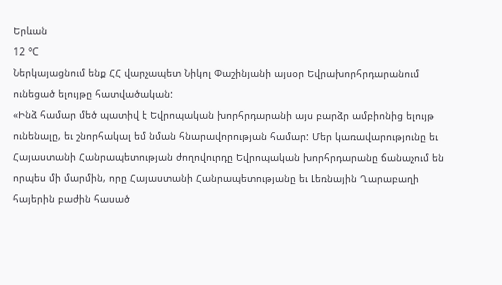Երևան
12 °C
Ներկայացնում ենք ՀՀ վարչապետ Նիկոլ Փաշինյանի այսօր Եվրախորհրդարանում ունեցած ելույթը հատվածական:
«Ինձ համար մեծ պատիվ է Եվրոպական խորհրդարանի այս բարձր ամբիոնից ելույթ ունենալը, եւ շնորհակալ եմ նման հնարավորության համար: Մեր կառավարությունը եւ Հայաստանի Հանրապետության ժողովուրդը Եվրոպական խորհրդարանը ճանաչում են որպես մի մարմին, որը Հայաստանի Հանրապետությանը եւ Լեռնային Ղարաբաղի հայերին բաժին հասած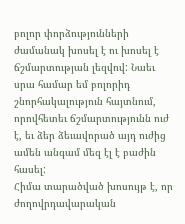բոլոր փորձությունների ժամանակ խոսել է ու խոսել է ճշմարտության լեզվով: Նաեւ սրա համար եմ բոլորիդ շնորհակալություն հայտնում, որովհետեւ ճշմարտությունն ուժ է, եւ ձեր ձեւավորած այդ ուժից ամեն անգամ մեզ էլ է բաժին հասել:
Հիմա տարածված խոսույթ է, որ ժողովրդավարական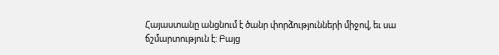Հայաստանը անցնում է ծանր փորձությունների միջով, եւ սա ճշմարտություն է: Բայց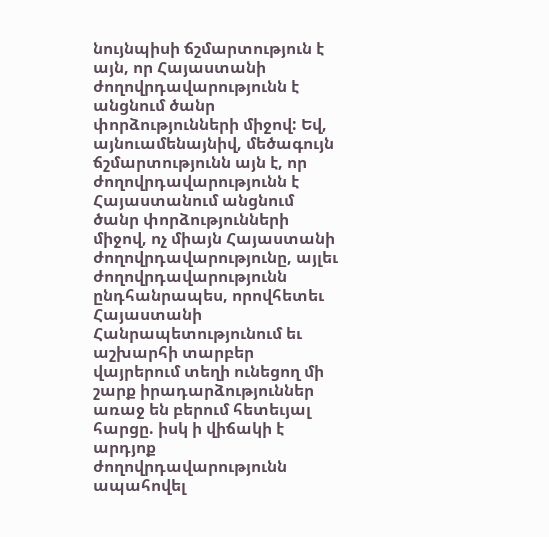նույնպիսի ճշմարտություն է այն, որ Հայաստանի ժողովրդավարությունն է անցնում ծանր փորձությունների միջով: Եվ, այնուամենայնիվ, մեծագույն ճշմարտությունն այն է, որ ժողովրդավարությունն է Հայաստանում անցնում ծանր փորձությունների միջով, ոչ միայն Հայաստանի ժողովրդավարությունը, այլեւ ժողովրդավարությունն ընդհանրապես, որովհետեւ Հայաստանի Հանրապետությունում եւ աշխարհի տարբեր վայրերում տեղի ունեցող մի շարք իրադարձություններ առաջ են բերում հետեւյալ հարցը. իսկ ի վիճակի է արդյոք ժողովրդավարությունն ապահովել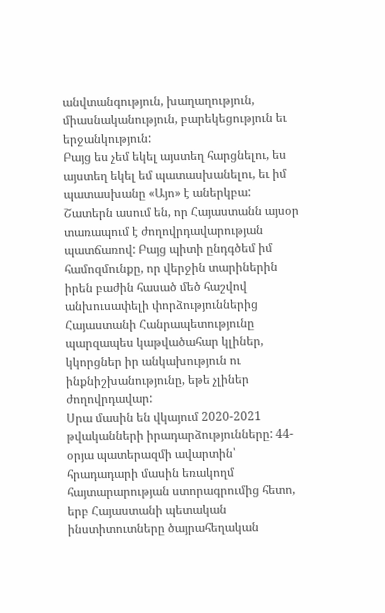անվտանգություն, խաղաղություն, միասնականություն, բարեկեցություն եւ երջանկություն:
Բայց ես չեմ եկել այստեղ հարցնելու, ես այստեղ եկել եմ պատասխանելու, եւ իմ պատասխանը «Այո» է աներկբա:
Շատերն ասում են, որ Հայաստանն այսօր տառապում է ժողովրդավարության պատճառով: Բայց պիտի ընդգծեմ իմ համոզմունքը, որ վերջին տարիներին իրեն բաժին հասած մեծ հաշվով անխուսափելի փորձություններից Հայաստանի Հանրապետությունը պարզապես կաթվածահար կլիներ, կկորցներ իր անկախություն ու ինքնիշխանությունը, եթե չլիներ ժողովրդավար:
Սրա մասին են վկայում 2020-2021 թվականների իրադարձությունները: 44-օրյա պատերազմի ավարտին՝ հրադադարի մասին եռակողմ հայտարարության ստորագրումից հետո, երբ Հայաստանի պետական ինստիտուտները ծայրահեղական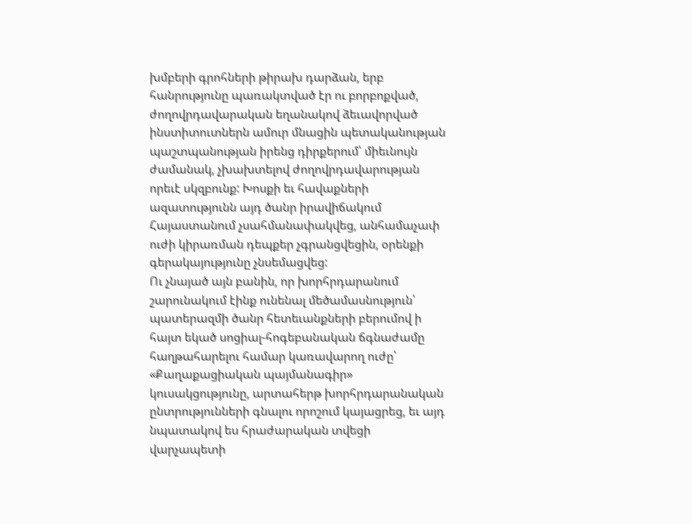խմբերի գրոհների թիրախ դարձան, երբ հանրությունը պառակտված էր ու բորբոքված, ժողովրդավարական եղանակով ձեւավորված ինստիտուտներն ամուր մնացին պետականության պաշտպանության իրենց դիրքերում՝ միեւնույն ժամանակ, չխախտելով ժողովրդավարության որեւէ սկզբունք: Խոսքի եւ հավաքների ազատությունն այդ ծանր իրավիճակում Հայաստանում չսահմանափակվեց, անհամաչափ ուժի կիրառման դեպքեր չգրանցվեցին, օրենքի գերակայությունը չնսեմացվեց:
Ու չնայած այն բանին, որ խորհրդարանում շարունակում էինք ունենալ մեծամասնություն՝ պատերազմի ծանր հետեւանքների բերումով ի հայտ եկած սոցիալ-հոգեբանական ճգնաժամը հաղթահարելու համար կառավարող ուժը՝ «Քաղաքացիական պայմանագիր» կուսակցությունը, արտահերթ խորհրդարանական ընտրությունների գնալու որոշում կայացրեց, եւ այդ նպատակով ես հրաժարական տվեցի վարչապետի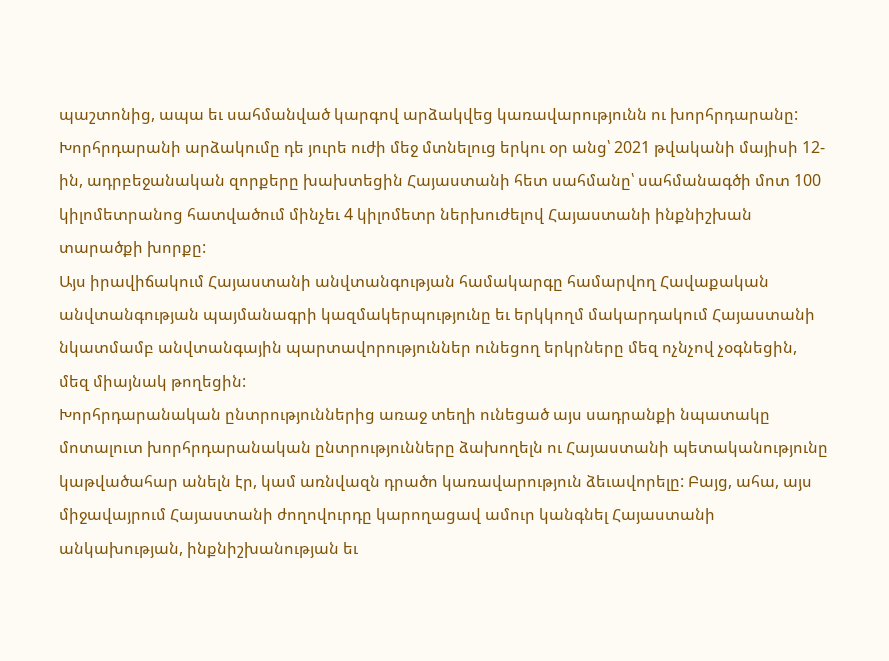պաշտոնից, ապա եւ սահմանված կարգով արձակվեց կառավարությունն ու խորհրդարանը:
Խորհրդարանի արձակումը դե յուրե ուժի մեջ մտնելուց երկու օր անց՝ 2021 թվականի մայիսի 12-ին, ադրբեջանական զորքերը խախտեցին Հայաստանի հետ սահմանը՝ սահմանագծի մոտ 100 կիլոմետրանոց հատվածում մինչեւ 4 կիլոմետր ներխուժելով Հայաստանի ինքնիշխան տարածքի խորքը:
Այս իրավիճակում Հայաստանի անվտանգության համակարգը համարվող Հավաքական անվտանգության պայմանագրի կազմակերպությունը եւ երկկողմ մակարդակում Հայաստանի նկատմամբ անվտանգային պարտավորություններ ունեցող երկրները մեզ ոչնչով չօգնեցին, մեզ միայնակ թողեցին:
Խորհրդարանական ընտրություններից առաջ տեղի ունեցած այս սադրանքի նպատակը մոտալուտ խորհրդարանական ընտրությունները ձախողելն ու Հայաստանի պետականությունը կաթվածահար անելն էր, կամ առնվազն դրածո կառավարություն ձեւավորելը: Բայց, ահա, այս միջավայրում Հայաստանի ժողովուրդը կարողացավ ամուր կանգնել Հայաստանի անկախության, ինքնիշխանության եւ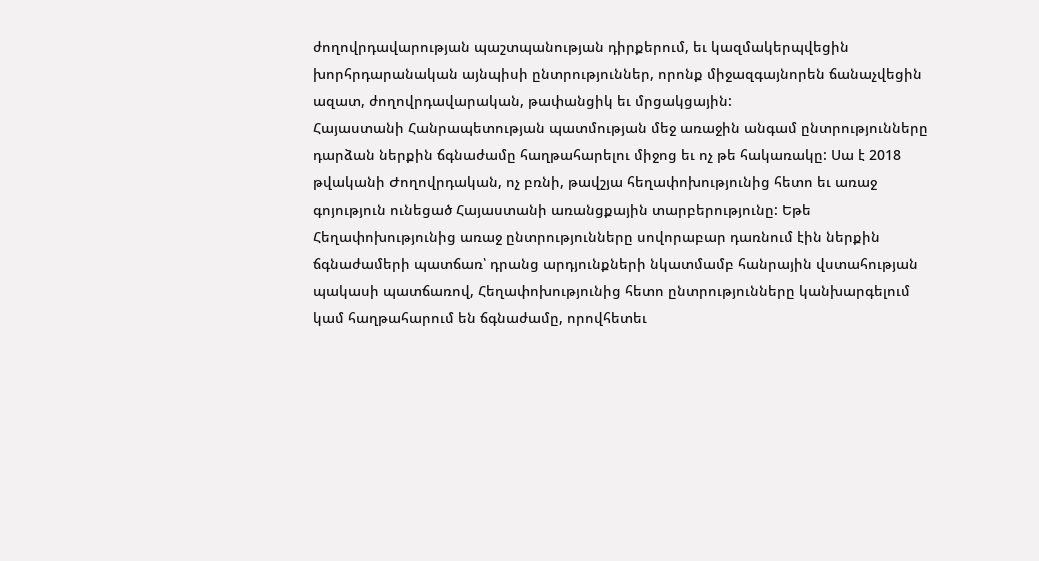ժողովրդավարության պաշտպանության դիրքերում, եւ կազմակերպվեցին խորհրդարանական այնպիսի ընտրություններ, որոնք միջազգայնորեն ճանաչվեցին ազատ, ժողովրդավարական, թափանցիկ եւ մրցակցային:
Հայաստանի Հանրապետության պատմության մեջ առաջին անգամ ընտրությունները դարձան ներքին ճգնաժամը հաղթահարելու միջոց եւ ոչ թե հակառակը: Սա է 2018 թվականի Ժողովրդական, ոչ բռնի, թավշյա հեղափոխությունից հետո եւ առաջ գոյություն ունեցած Հայաստանի առանցքային տարբերությունը: Եթե Հեղափոխությունից առաջ ընտրությունները սովորաբար դառնում էին ներքին ճգնաժամերի պատճառ՝ դրանց արդյունքների նկատմամբ հանրային վստահության պակասի պատճառով, Հեղափոխությունից հետո ընտրությունները կանխարգելում կամ հաղթահարում են ճգնաժամը, որովհետեւ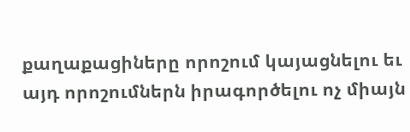քաղաքացիները որոշում կայացնելու եւ այդ որոշումներն իրագործելու ոչ միայն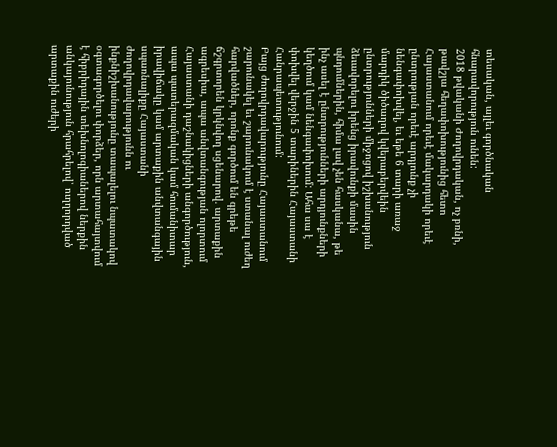տեսական, այլեւ գործնական հնարավորություն ունեն:
2018 թվականի Ժողովրդական, ոչ բռնի, թավշյա հեղափոխությունից հետո Հայաստանում որեւէ մակարդակի որեւէ ընտրության որեւէ արդյունք չի նենգափոխվել, եւ եթե 6 տարի առաջ մարդիկ ծիծաղով կվերաբերվեին ընտրությունների միջոցով իշխանություն ձեւավորելու իրենց իրավունքի մասին պնդումներին, հիմա լավ չեն հասկանա, թե ինչ ասել է ընտրությունների արդյունքների կեղծում կամ նենգափոխում: Ահա սա է փոխվել վերջին 5 տարիներին Հայաստանի Հանրապետությունում:
Բայց ժողովրդավարությունը Հայաստանում շարունակել եւ շարունակում է ստանալ ուժեղ հարվածներ, որոնք գործում են գրեթե ճշգրտորեն կրկնվող սցենարով. արտաքին ագրեսիա, ապա անվտանգության ոլորտում Հայաստանի դաշնակիցների անգործություն, ապա պատերազմական կամ հումանիտար իրավիճակը կամ արտաքին անվտանգային սպառնալիքը Հայաստանի ժողովրդավարությունն ու ինքնիշխանությունը տապալելու նպատակով օգտագործելու փորձեր, որն արտահայտվում է հիբրիդային տեխնոլոգիաներով ներքին անկայունություն հրահրելով՝ ուղղորդված արտաքին ուժերի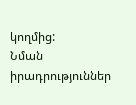կողմից:
Նման իրադրություններ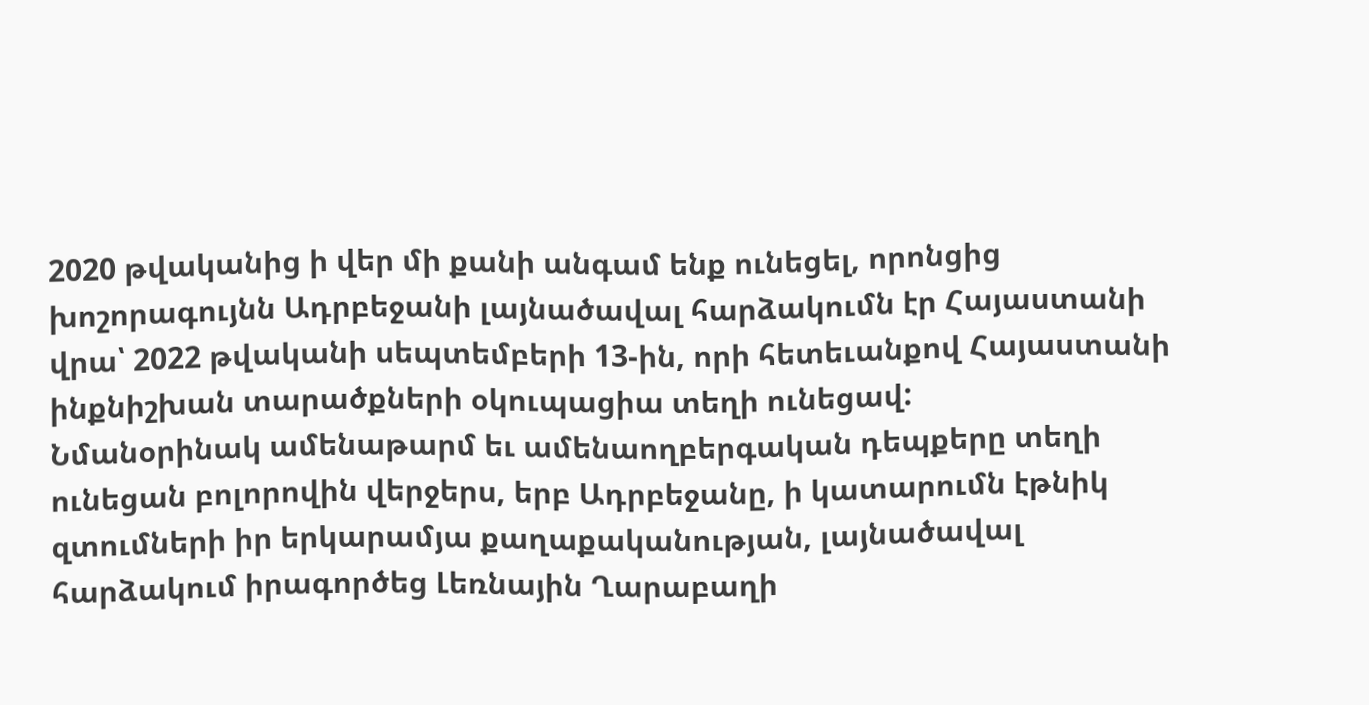2020 թվականից ի վեր մի քանի անգամ ենք ունեցել, որոնցից խոշորագույնն Ադրբեջանի լայնածավալ հարձակումն էր Հայաստանի վրա՝ 2022 թվականի սեպտեմբերի 13-ին, որի հետեւանքով Հայաստանի ինքնիշխան տարածքների օկուպացիա տեղի ունեցավ:
Նմանօրինակ ամենաթարմ եւ ամենաողբերգական դեպքերը տեղի ունեցան բոլորովին վերջերս, երբ Ադրբեջանը, ի կատարումն էթնիկ զտումների իր երկարամյա քաղաքականության, լայնածավալ հարձակում իրագործեց Լեռնային Ղարաբաղի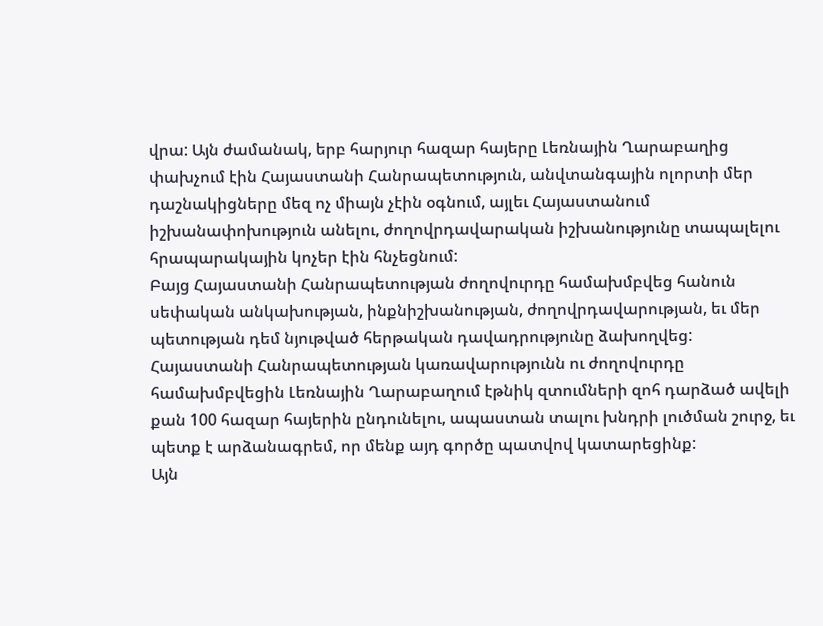վրա: Այն ժամանակ, երբ հարյուր հազար հայերը Լեռնային Ղարաբաղից փախչում էին Հայաստանի Հանրապետություն, անվտանգային ոլորտի մեր դաշնակիցները մեզ ոչ միայն չէին օգնում, այլեւ Հայաստանում իշխանափոխություն անելու, ժողովրդավարական իշխանությունը տապալելու հրապարակային կոչեր էին հնչեցնում:
Բայց Հայաստանի Հանրապետության ժողովուրդը համախմբվեց հանուն սեփական անկախության, ինքնիշխանության, ժողովրդավարության, եւ մեր պետության դեմ նյութված հերթական դավադրությունը ձախողվեց: Հայաստանի Հանրապետության կառավարությունն ու ժողովուրդը համախմբվեցին Լեռնային Ղարաբաղում էթնիկ զտումների զոհ դարձած ավելի քան 100 հազար հայերին ընդունելու, ապաստան տալու խնդրի լուծման շուրջ, եւ պետք է արձանագրեմ, որ մենք այդ գործը պատվով կատարեցինք:
Այն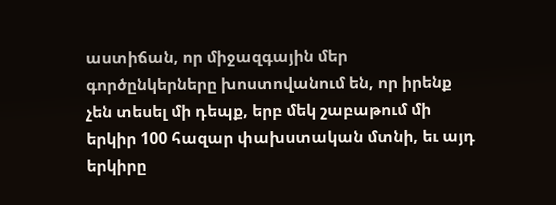աստիճան, որ միջազգային մեր գործընկերները խոստովանում են, որ իրենք չեն տեսել մի դեպք, երբ մեկ շաբաթում մի երկիր 100 հազար փախստական մտնի, եւ այդ երկիրը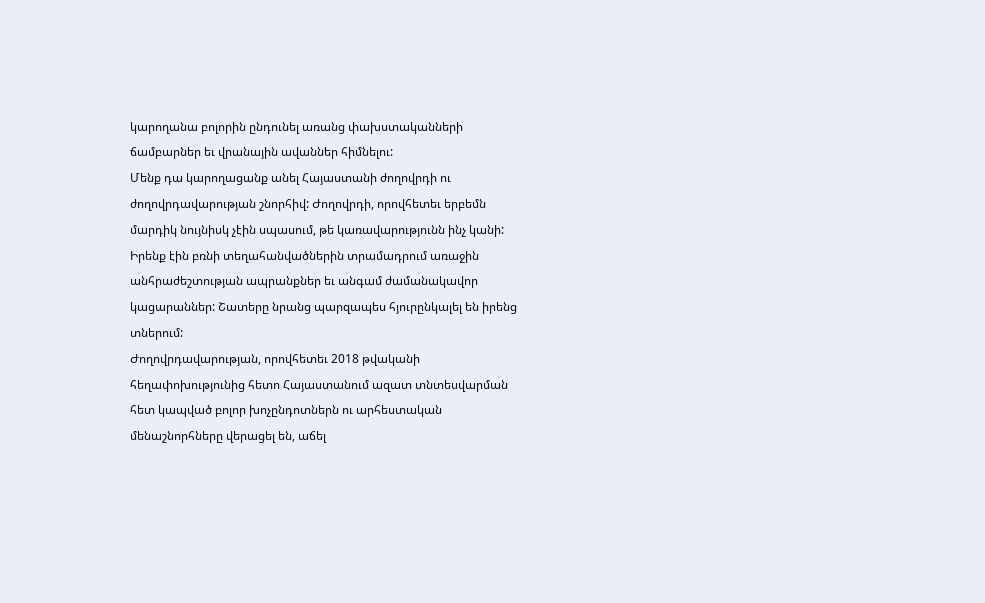կարողանա բոլորին ընդունել առանց փախստականների ճամբարներ եւ վրանային ավաններ հիմնելու:
Մենք դա կարողացանք անել Հայաստանի ժողովրդի ու ժողովրդավարության շնորհիվ: Ժողովրդի, որովհետեւ երբեմն մարդիկ նույնիսկ չէին սպասում, թե կառավարությունն ինչ կանի: Իրենք էին բռնի տեղահանվածներին տրամադրում առաջին անհրաժեշտության ապրանքներ եւ անգամ ժամանակավոր կացարաններ: Շատերը նրանց պարզապես հյուրընկալել են իրենց տներում:
Ժողովրդավարության, որովհետեւ 2018 թվականի հեղափոխությունից հետո Հայաստանում ազատ տնտեսվարման հետ կապված բոլոր խոչընդոտներն ու արհեստական մենաշնորհները վերացել են, աճել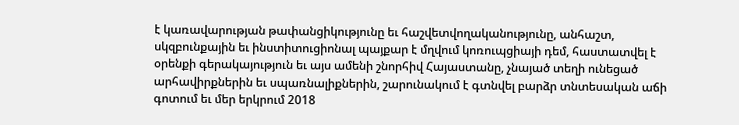է կառավարության թափանցիկությունը եւ հաշվետվողականությունը, անհաշտ, սկզբունքային եւ ինստիտուցիոնալ պայքար է մղվում կոռուպցիայի դեմ, հաստատվել է օրենքի գերակայություն եւ այս ամենի շնորհիվ Հայաստանը, չնայած տեղի ունեցած արհավիրքներին եւ սպառնալիքներին, շարունակում է գտնվել բարձր տնտեսական աճի գոտում եւ մեր երկրում 2018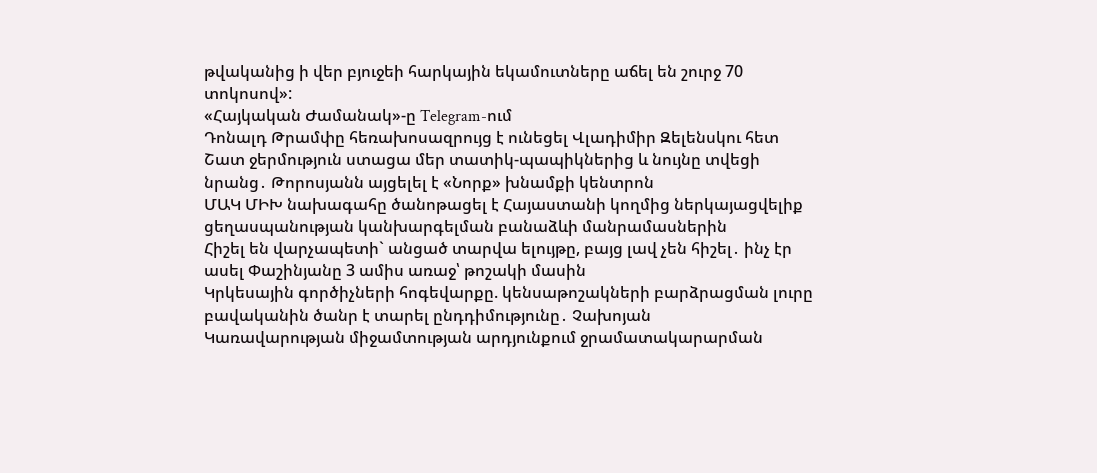թվականից ի վեր բյուջեի հարկային եկամուտները աճել են շուրջ 70 տոկոսով»:
«Հայկական Ժամանակ»-ը Telegram-ում
Դոնալդ Թրամփը հեռախոսազրույց է ունեցել Վլադիմիր Զելենսկու հետ
Շատ ջերմություն ստացա մեր տատիկ-պապիկներից և նույնը տվեցի նրանց․ Թորոսյանն այցելել է «Նորք» խնամքի կենտրոն
ՄԱԿ ՄԻԽ նախագահը ծանոթացել է Հայաստանի կողմից ներկայացվելիք ցեղասպանության կանխարգելման բանաձևի մանրամասներին
Հիշել են վարչապետի` անցած տարվա ելույթը, բայց լավ չեն հիշել․ ինչ էր ասել Փաշինյանը 3 ամիս առաջ՝ թոշակի մասին
Կրկեսային գործիչների հոգեվարքը. կենսաթոշակների բարձրացման լուրը բավականին ծանր է տարել ընդդիմությունը․ Չախոյան
Կառավարության միջամտության արդյունքում ջրամատակարարման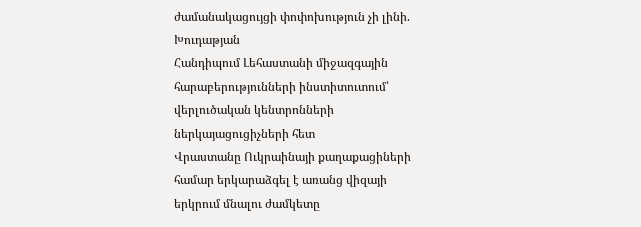ժամանակացույցի փոփոխություն չի լինի. Խուդաթյան
Հանդիպում Լեհաստանի միջազգային հարաբերությունների ինստիտուտում՝ վերլուծական կենտրոնների ներկայացուցիչների հետ
Վրաստանը Ուկրաինայի քաղաքացիների համար երկարաձգել է առանց վիզայի երկրում մնալու ժամկետը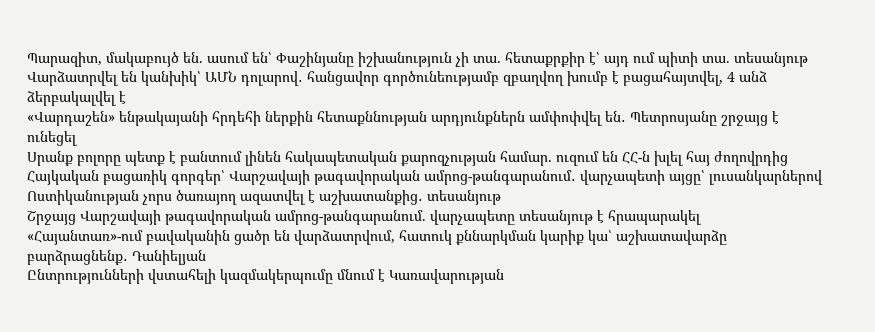Պարազիտ, մակաբույծ են. ասում են՝ Փաշինյանը իշխանություն չի տա. հետաքրքիր է՝ այդ ում պիտի տա. տեսանյութ
Վարձատրվել են կանխիկ՝ ԱՄՆ դոլարով․ հանցավոր գործունեությամբ զբաղվող խումբ է բացահայտվել, 4 անձ ձերբակալվել է
«Վարդաշեն» ենթակայանի հրդեհի ներքին հետաքննության արդյունքներն ամփոփվել են․ Պետրոսյանը շրջայց է ունեցել
Սրանք բոլորը պետք է բանտում լինեն հակապետական քարոզչության համար. ուզում են ՀՀ-ն խլել հայ ժողովրդից
Հայկական բացառիկ գորգեր՝ Վարշավայի թագավորական ամրոց-թանգարանում․ վարչապետի այցը՝ լուսանկարներով
Ոստիկանության չորս ծառայող ազատվել է աշխատանքից․ տեսանյութ
Շրջայց Վարշավայի թագավորական ամրոց-թանգարանում. վարչապետը տեսանյութ է հրապարակել
«Հայանտառ»-ում բավականին ցածր են վարձատրվում, հատուկ քննարկման կարիք կա՝ աշխատավարձը բարձրացնենք․ Դանիելյան
Ընտրությունների վստահելի կազմակերպումը մնում է Կառավարության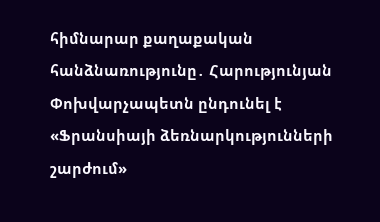հիմնարար քաղաքական հանձնառությունը․ Հարությունյան
Փոխվարչապետն ընդունել է «Ֆրանսիայի ձեռնարկությունների շարժում»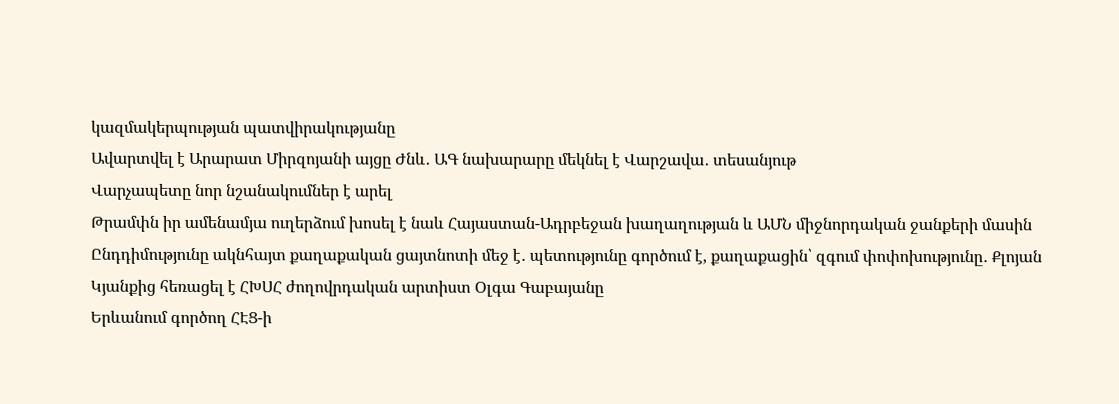կազմակերպության պատվիրակությանը
Ավարտվել է Արարատ Միրզոյանի այցը Ժնև․ ԱԳ նախարարը մեկնել է Վարշավա․ տեսանյութ
Վարչապետը նոր նշանակումներ է արել
Թրամփն իր ամենամյա ուղերձում խոսել է նաև Հայաստան-Ադրբեջան խաղաղության և ԱՄՆ միջնորդական ջանքերի մասին
Ընդդիմությունը ակնհայտ քաղաքական ցայտնոտի մեջ է․ պետությունը գործում է, քաղաքացին՝ զգում փոփոխությունը․ Քլոյան
Կյանքից հեռացել է ՀԽՍՀ ժողովրդական արտիստ Օլգա Գաբայանը
Երևանում գործող ՀԷՑ-ի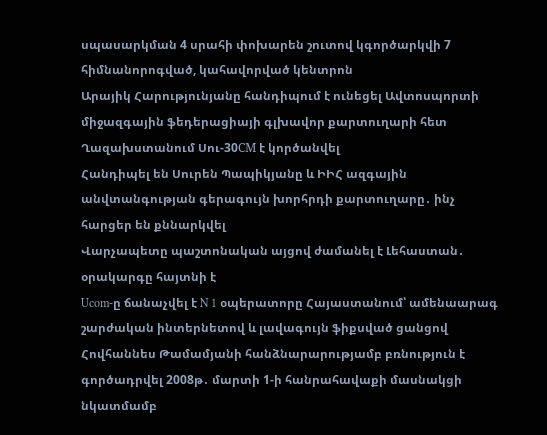սպասարկման 4 սրահի փոխարեն շուտով կգործարկվի 7 հիմնանորոգված, կահավորված կենտրոն
Արայիկ Հարությունյանը հանդիպում է ունեցել Ավտոսպորտի միջազգային ֆեդերացիայի գլխավոր քարտուղարի հետ
Ղազախստանում Սու-30СМ է կործանվել
Հանդիպել են Սուրեն Պապիկյանը և ԻԻՀ ազգային անվտանգության գերագույն խորհրդի քարտուղարը․ ինչ հարցեր են քննարկվել
Վարչապետը պաշտոնական այցով ժամանել է Լեհաստան․ օրակարգը հայտնի է
Ucom-ը ճանաչվել է N 1 օպերատորը Հայաստանում՝ ամենաարագ շարժական ինտերնետով և լավագույն ֆիքսված ցանցով
Հովհաննես Թամամյանի հանձնարարությամբ բռնություն է գործադրվել 2008թ․ մարտի 1-ի հանրահավաքի մասնակցի նկատմամբ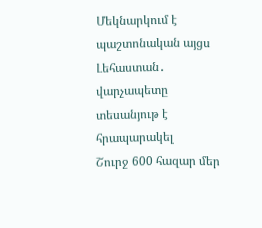Մեկնարկում է պաշտոնական այցս Լեհաստան․ վարչապետը տեսանյութ է հրապարակել
Շուրջ 600 հազար մեր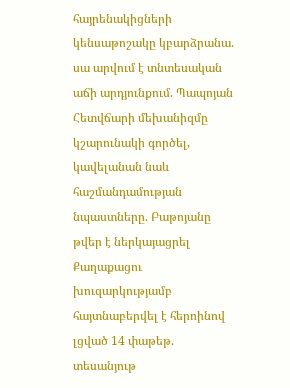հայրենակիցների կենսաթոշակը կբարձրանա. սա արվում է տնտեսական աճի արդյունքում. Պապոյան
Հետվճարի մեխանիզմը կշարունակի գործել, կավելանան նաև հաշմանդամության նպաստները. Բաթոյանը թվեր է ներկայացրել
Քաղաքացու խուզարկությամբ հայտնաբերվել է հերոինով լցված 14 փաթեթ. տեսանյութ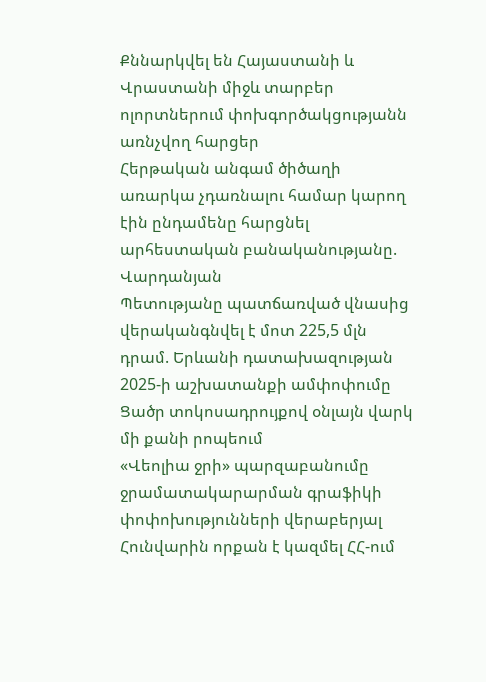Քննարկվել են Հայաստանի և Վրաստանի միջև տարբեր ոլորտներում փոխգործակցությանն առնչվող հարցեր
Հերթական անգամ ծիծաղի առարկա չդառնալու համար կարող էին ընդամենը հարցնել արհեստական բանականությանը. Վարդանյան
Պետությանը պատճառված վնասից վերականգնվել է մոտ 225,5 մլն դրամ. Երևանի դատախազության 2025-ի աշխատանքի ամփոփումը
Ցածր տոկոսադրույքով օնլայն վարկ մի քանի րոպեում
«Վեոլիա ջրի» պարզաբանումը ջրամատակարարման գրաֆիկի փոփոխությունների վերաբերյալ
Հունվարին որքան է կազմել ՀՀ-ում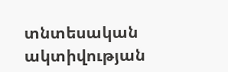տնտեսական ակտիվության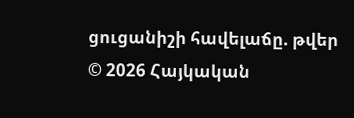ցուցանիշի հավելաճը. թվեր
© 2026 Հայկական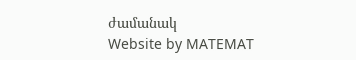ժամանակ
Website by MATEMAT